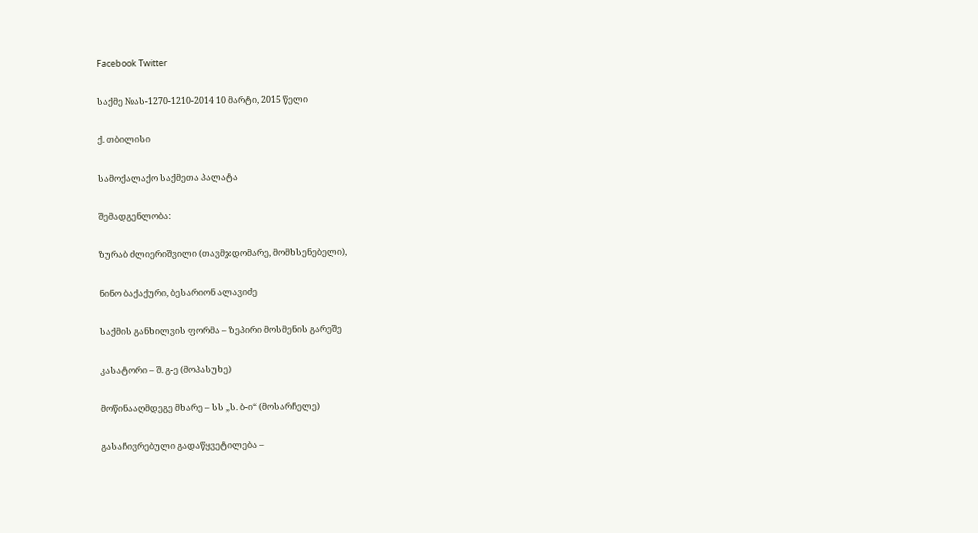Facebook Twitter

საქმე №ას-1270-1210-2014 10 მარტი, 2015 წელი

ქ. თბილისი

სამოქალაქო საქმეთა პალატა

შემადგენლობა:

ზურაბ ძლიერიშვილი (თავმჯდომარე, მომხსენებელი),

ნინო ბაქაქური, ბესარიონ ალავიძე

საქმის განხილვის ფორმა – ზეპირი მოსმენის გარეშე

კასატორი – შ. გ-ე (მოპასუხე)

მოწინააღმდეგე მხარე – სს „ს. ბ-ი“ (მოსარჩელე)

გასაჩივრებული გადაწყვეტილება –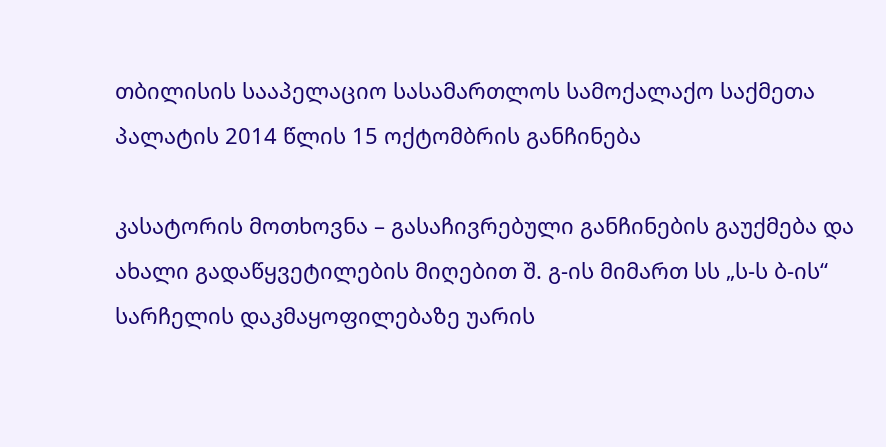თბილისის სააპელაციო სასამართლოს სამოქალაქო საქმეთა პალატის 2014 წლის 15 ოქტომბრის განჩინება

კასატორის მოთხოვნა – გასაჩივრებული განჩინების გაუქმება და ახალი გადაწყვეტილების მიღებით შ. გ-ის მიმართ სს „ს-ს ბ-ის“ სარჩელის დაკმაყოფილებაზე უარის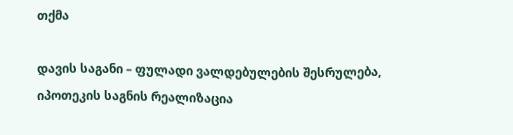თქმა

დავის საგანი – ფულადი ვალდებულების შესრულება, იპოთეკის საგნის რეალიზაცია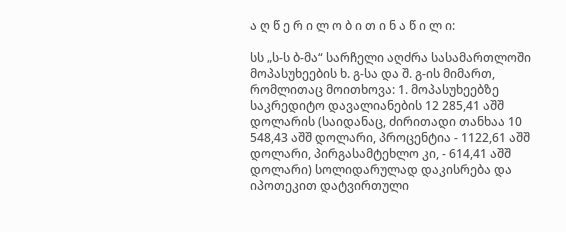ა ღ წ ე რ ი ლ ო ბ ი თ ი ნ ა წ ი ლ ი:

სს „ს-ს ბ-მა“ სარჩელი აღძრა სასამართლოში მოპასუხეების ხ. გ-სა და შ. გ-ის მიმართ, რომლითაც მოითხოვა: 1. მოპასუხეებზე საკრედიტო დავალიანების 12 285,41 აშშ დოლარის (საიდანაც, ძირითადი თანხაა 10 548,43 აშშ დოლარი, პროცენტია - 1122,61 აშშ დოლარი, პირგასამტეხლო კი, - 614,41 აშშ დოლარი) სოლიდარულად დაკისრება და იპოთეკით დატვირთული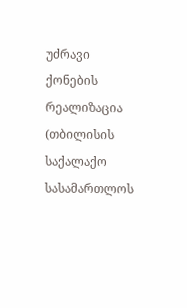უძრავი ქონების რეალიზაცია (თბილისის საქალაქო სასამართლოს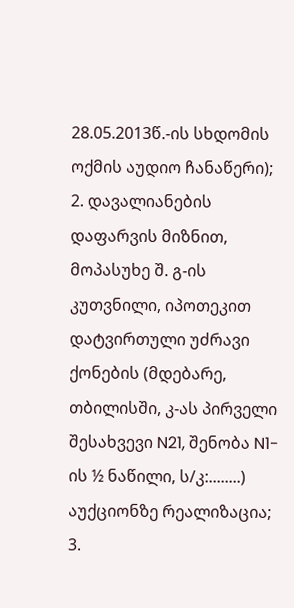28.05.2013წ.-ის სხდომის ოქმის აუდიო ჩანაწერი); 2. დავალიანების დაფარვის მიზნით, მოპასუხე შ. გ-ის კუთვნილი, იპოთეკით დატვირთული უძრავი ქონების (მდებარე, თბილისში, კ-ას პირველი შესახვევი N21, შენობა N1-ის ½ ნაწილი, ს/კ:........) აუქციონზე რეალიზაცია; 3.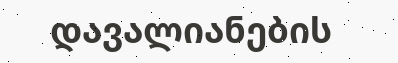დავალიანების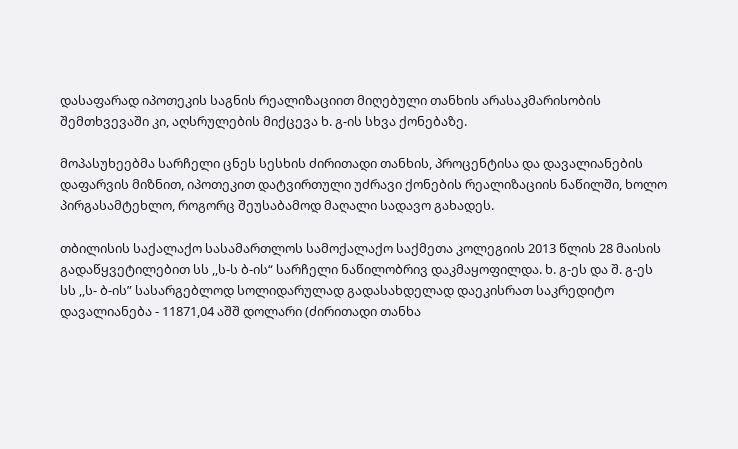დასაფარად იპოთეკის საგნის რეალიზაციით მიღებული თანხის არასაკმარისობის შემთხვევაში კი, აღსრულების მიქცევა ხ. გ-ის სხვა ქონებაზე.

მოპასუხეებმა სარჩელი ცნეს სესხის ძირითადი თანხის, პროცენტისა და დავალიანების დაფარვის მიზნით, იპოთეკით დატვირთული უძრავი ქონების რეალიზაციის ნაწილში, ხოლო პირგასამტეხლო, როგორც შეუსაბამოდ მაღალი სადავო გახადეს.

თბილისის საქალაქო სასამართლოს სამოქალაქო საქმეთა კოლეგიის 2013 წლის 28 მაისის გადაწყვეტილებით სს ,,ს-ს ბ-ის“ სარჩელი ნაწილობრივ დაკმაყოფილდა. ხ. გ-ეს და შ. გ-ეს სს ,,ს- ბ-ის” სასარგებლოდ სოლიდარულად გადასახდელად დაეკისრათ საკრედიტო დავალიანება - 11871,04 აშშ დოლარი (ძირითადი თანხა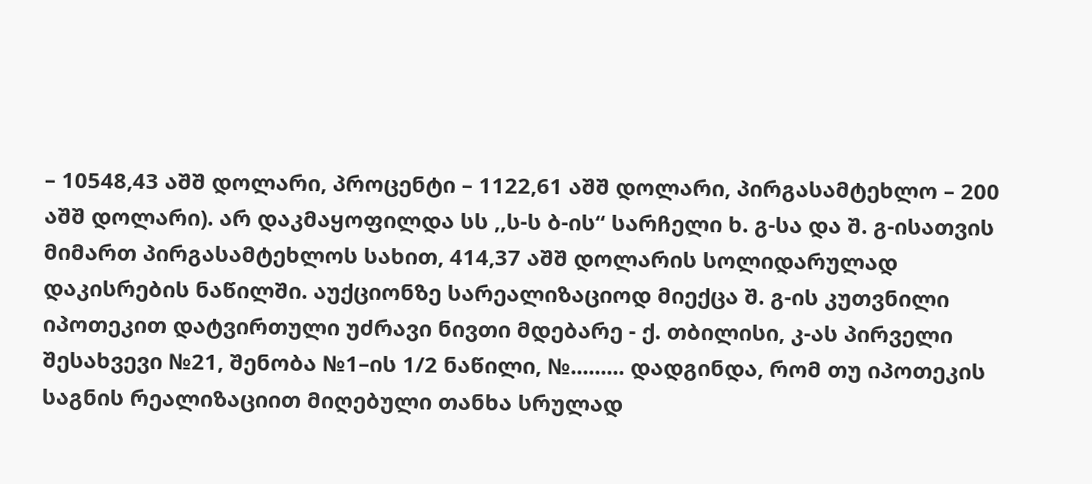– 10548,43 აშშ დოლარი, პროცენტი – 1122,61 აშშ დოლარი, პირგასამტეხლო – 200 აშშ დოლარი). არ დაკმაყოფილდა სს ,,ს-ს ბ-ის“ სარჩელი ხ. გ-სა და შ. გ-ისათვის მიმართ პირგასამტეხლოს სახით, 414,37 აშშ დოლარის სოლიდარულად დაკისრების ნაწილში. აუქციონზე სარეალიზაციოდ მიექცა შ. გ-ის კუთვნილი იპოთეკით დატვირთული უძრავი ნივთი მდებარე - ქ. თბილისი, კ-ას პირველი შესახვევი №21, შენობა №1–ის 1/2 ნაწილი, №......... დადგინდა, რომ თუ იპოთეკის საგნის რეალიზაციით მიღებული თანხა სრულად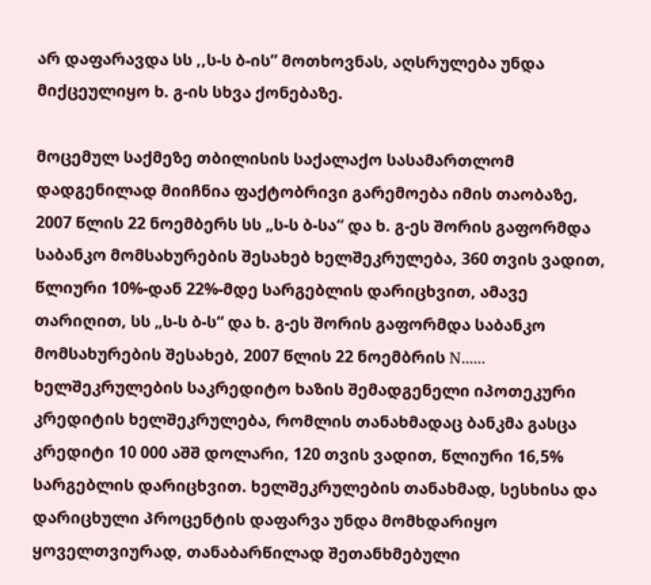არ დაფარავდა სს ,,ს-ს ბ-ის” მოთხოვნას, აღსრულება უნდა მიქცეულიყო ხ. გ-ის სხვა ქონებაზე.

მოცემულ საქმეზე თბილისის საქალაქო სასამართლომ დადგენილად მიიჩნია ფაქტობრივი გარემოება იმის თაობაზე, 2007 წლის 22 ნოემბერს სს „ს-ს ბ-სა“ და ხ. გ-ეს შორის გაფორმდა საბანკო მომსახურების შესახებ ხელშეკრულება, 360 თვის ვადით, წლიური 10%-დან 22%-მდე სარგებლის დარიცხვით, ამავე თარიღით, სს „ს-ს ბ-ს“ და ხ. გ-ეს შორის გაფორმდა საბანკო მომსახურების შესახებ, 2007 წლის 22 ნოემბრის N...... ხელშეკრულების საკრედიტო ხაზის შემადგენელი იპოთეკური კრედიტის ხელშეკრულება, რომლის თანახმადაც ბანკმა გასცა კრედიტი 10 000 აშშ დოლარი, 120 თვის ვადით, წლიური 16,5% სარგებლის დარიცხვით. ხელშეკრულების თანახმად, სესხისა და დარიცხული პროცენტის დაფარვა უნდა მომხდარიყო ყოველთვიურად, თანაბარწილად შეთანხმებული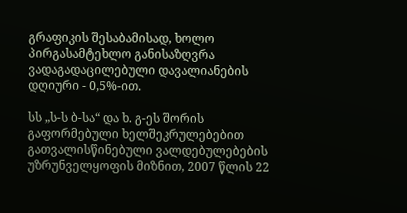გრაფიკის შესაბამისად, ხოლო პირგასამტეხლო განისაზღვრა ვადაგადაცილებული დავალიანების დღიური - 0,5%-ით.

სს „ს-ს ბ-სა“ და ხ. გ-ეს შორის გაფორმებული ხელშეკრულებებით გათვალისწინებული ვალდებულებების უზრუნველყოფის მიზნით, 2007 წლის 22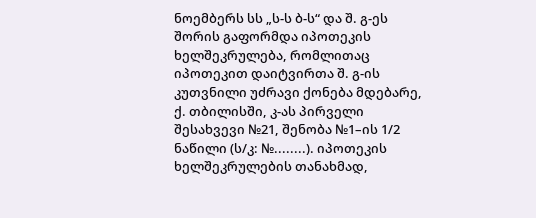ნოემბერს სს „ს-ს ბ-ს“ და შ. გ-ეს შორის გაფორმდა იპოთეკის ხელშეკრულება, რომლითაც იპოთეკით დაიტვირთა შ. გ-ის კუთვნილი უძრავი ქონება მდებარე, ქ. თბილისში, კ-ას პირველი შესახვევი №21, შენობა №1–ის 1/2 ნაწილი (ს/კ: №........). იპოთეკის ხელშეკრულების თანახმად,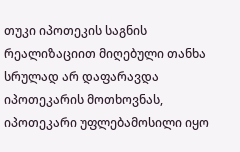თუკი იპოთეკის საგნის რეალიზაციით მიღებული თანხა სრულად არ დაფარავდა იპოთეკარის მოთხოვნას, იპოთეკარი უფლებამოსილი იყო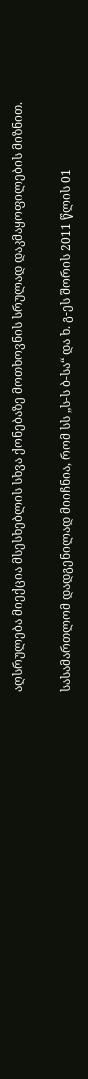აღსრულება მიექცია მსესხებლის სხვა ქონებაზე მოთხოვნის სრულად დაკმაყოფილების მიზნით.

სასამართლომ დადგენილად მიიჩნია, რომ სს „ს-ს ბ-სა“ და ხ. გ-ეს შორის 2011 წლის 01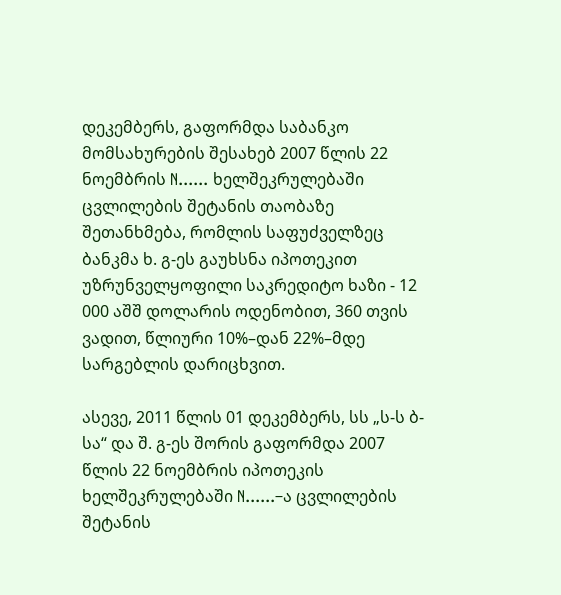დეკემბერს, გაფორმდა საბანკო მომსახურების შესახებ 2007 წლის 22 ნოემბრის N...... ხელშეკრულებაში ცვლილების შეტანის თაობაზე შეთანხმება, რომლის საფუძველზეც ბანკმა ხ. გ-ეს გაუხსნა იპოთეკით უზრუნველყოფილი საკრედიტო ხაზი - 12 000 აშშ დოლარის ოდენობით, 360 თვის ვადით, წლიური 10%–დან 22%–მდე სარგებლის დარიცხვით.

ასევე, 2011 წლის 01 დეკემბერს, სს „ს-ს ბ-სა“ და შ. გ-ეს შორის გაფორმდა 2007 წლის 22 ნოემბრის იპოთეკის ხელშეკრულებაში N......–ა ცვლილების შეტანის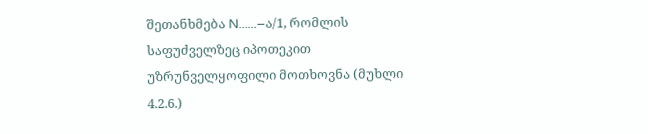შეთანხმება N......–ა/1, რომლის საფუძველზეც იპოთეკით უზრუნველყოფილი მოთხოვნა (მუხლი 4.2.6.)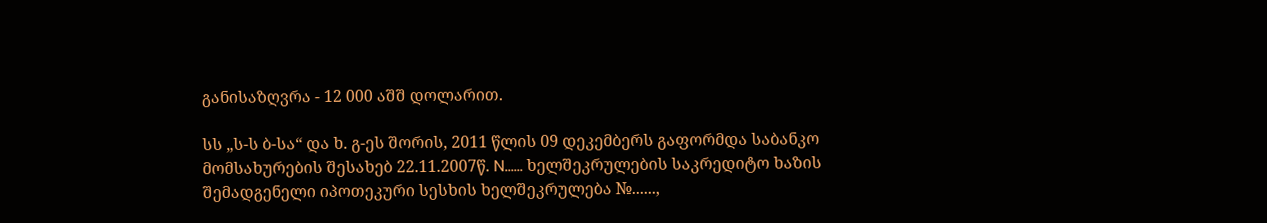განისაზღვრა - 12 000 აშშ დოლარით.

სს „ს-ს ბ-სა“ და ხ. გ-ეს შორის, 2011 წლის 09 დეკემბერს გაფორმდა საბანკო მომსახურების შესახებ 22.11.2007წ. N...... ხელშეკრულების საკრედიტო ხაზის შემადგენელი იპოთეკური სესხის ხელშეკრულება №......,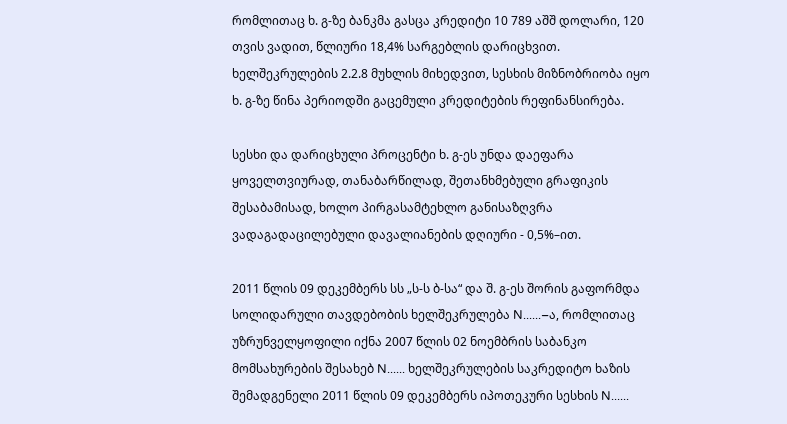რომლითაც ხ. გ-ზე ბანკმა გასცა კრედიტი 10 789 აშშ დოლარი, 120 თვის ვადით, წლიური 18,4% სარგებლის დარიცხვით. ხელშეკრულების 2.2.8 მუხლის მიხედვით, სესხის მიზნობრიობა იყო ხ. გ-ზე წინა პერიოდში გაცემული კრედიტების რეფინანსირება.

სესხი და დარიცხული პროცენტი ხ. გ-ეს უნდა დაეფარა ყოველთვიურად, თანაბარწილად, შეთანხმებული გრაფიკის შესაბამისად, ხოლო პირგასამტეხლო განისაზღვრა ვადაგადაცილებული დავალიანების დღიური - 0,5%–ით.

2011 წლის 09 დეკემბერს სს „ს-ს ბ-სა“ და შ. გ-ეს შორის გაფორმდა სოლიდარული თავდებობის ხელშეკრულება N......–ა, რომლითაც უზრუნველყოფილი იქნა 2007 წლის 02 ნოემბრის საბანკო მომსახურების შესახებ N...... ხელშეკრულების საკრედიტო ხაზის შემადგენელი 2011 წლის 09 დეკემბერს იპოთეკური სესხის N......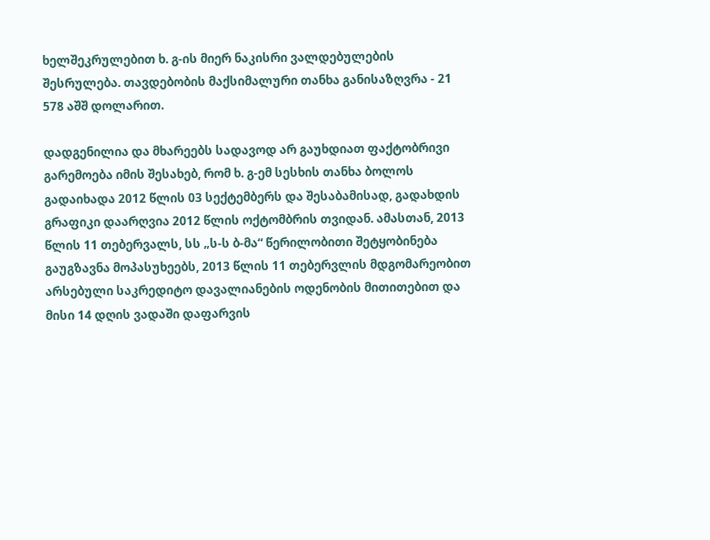ხელშეკრულებით ხ. გ-ის მიერ ნაკისრი ვალდებულების შესრულება. თავდებობის მაქსიმალური თანხა განისაზღვრა - 21 578 აშშ დოლარით.

დადგენილია და მხარეებს სადავოდ არ გაუხდიათ ფაქტობრივი გარემოება იმის შესახებ, რომ ხ. გ-ემ სესხის თანხა ბოლოს გადაიხადა 2012 წლის 03 სექტემბერს და შესაბამისად, გადახდის გრაფიკი დაარღვია 2012 წლის ოქტომბრის თვიდან. ამასთან, 2013 წლის 11 თებერვალს, სს „ს-ს ბ-მა“ წერილობითი შეტყობინება გაუგზავნა მოპასუხეებს, 2013 წლის 11 თებერვლის მდგომარეობით არსებული საკრედიტო დავალიანების ოდენობის მითითებით და მისი 14 დღის ვადაში დაფარვის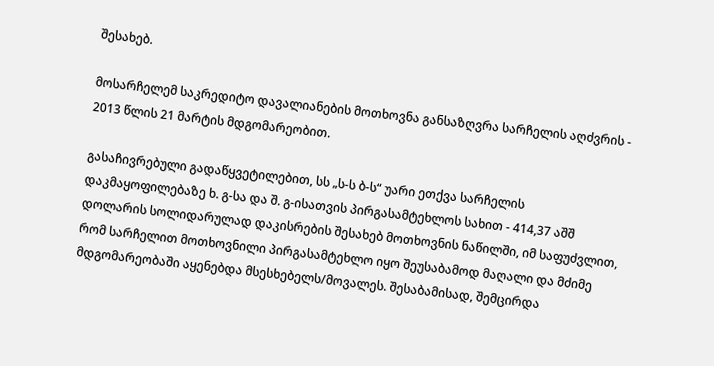შესახებ.

მოსარჩელემ საკრედიტო დავალიანების მოთხოვნა განსაზღვრა სარჩელის აღძვრის - 2013 წლის 21 მარტის მდგომარეობით.

გასაჩივრებული გადაწყვეტილებით, სს „ს-ს ბ-ს“ უარი ეთქვა სარჩელის დაკმაყოფილებაზე ხ. გ-სა და შ. გ-ისათვის პირგასამტეხლოს სახით - 414,37 აშშ დოლარის სოლიდარულად დაკისრების შესახებ მოთხოვნის ნაწილში, იმ საფუძვლით, რომ სარჩელით მოთხოვნილი პირგასამტეხლო იყო შეუსაბამოდ მაღალი და მძიმე მდგომარეობაში აყენებდა მსესხებელს/მოვალეს. შესაბამისად, შემცირდა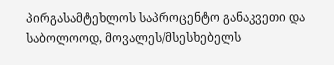პირგასამტეხლოს საპროცენტო განაკვეთი და საბოლოოდ, მოვალეს/მსესხებელს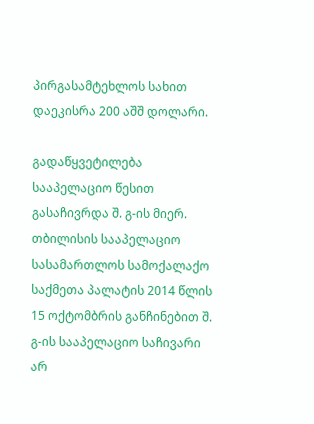პირგასამტეხლოს სახით დაეკისრა 200 აშშ დოლარი.

გადაწყვეტილება სააპელაციო წესით გასაჩივრდა შ. გ-ის მიერ. თბილისის სააპელაციო სასამართლოს სამოქალაქო საქმეთა პალატის 2014 წლის 15 ოქტომბრის განჩინებით შ. გ-ის სააპელაციო საჩივარი არ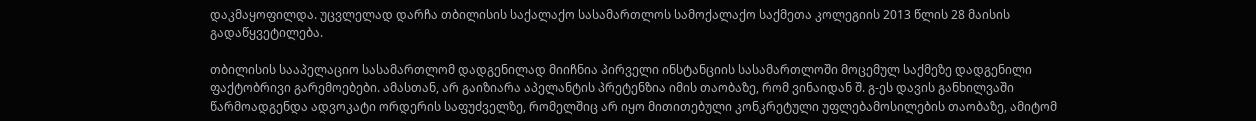დაკმაყოფილდა. უცვლელად დარჩა თბილისის საქალაქო სასამართლოს სამოქალაქო საქმეთა კოლეგიის 2013 წლის 28 მაისის გადაწყვეტილება.

თბილისის სააპელაციო სასამართლომ დადგენილად მიიჩნია პირველი ინსტანციის სასამართლოში მოცემულ საქმეზე დადგენილი ფაქტობრივი გარემოებები. ამასთან, არ გაიზიარა აპელანტის პრეტენზია იმის თაობაზე, რომ ვინაიდან შ. გ-ეს დავის განხილვაში წარმოადგენდა ადვოკატი ორდერის საფუძველზე, რომელშიც არ იყო მითითებული კონკრეტული უფლებამოსილების თაობაზე, ამიტომ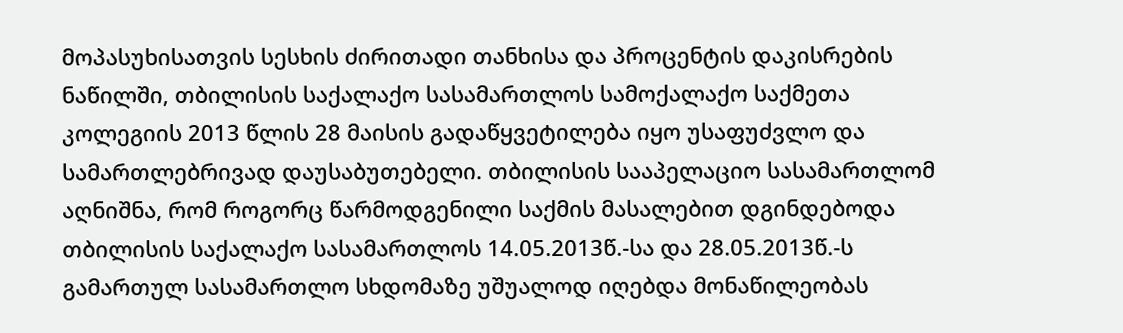მოპასუხისათვის სესხის ძირითადი თანხისა და პროცენტის დაკისრების ნაწილში, თბილისის საქალაქო სასამართლოს სამოქალაქო საქმეთა კოლეგიის 2013 წლის 28 მაისის გადაწყვეტილება იყო უსაფუძვლო და სამართლებრივად დაუსაბუთებელი. თბილისის სააპელაციო სასამართლომ აღნიშნა, რომ როგორც წარმოდგენილი საქმის მასალებით დგინდებოდა თბილისის საქალაქო სასამართლოს 14.05.2013წ.-სა და 28.05.2013წ.-ს გამართულ სასამართლო სხდომაზე უშუალოდ იღებდა მონაწილეობას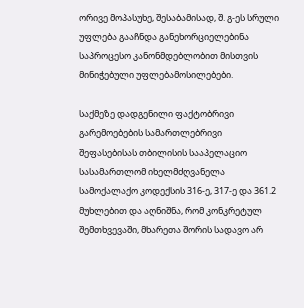ორივე მოპასუხე, შესაბამისად, შ. გ-ეს სრული უფლება გააჩნდა განეხორციელებინა საპროცესო კანონმდებლობით მისთვის მინიჭებული უფლებამოსილებები.

საქმეზე დადგენილი ფაქტობრივი გარემოებების სამართლებრივი შეფასებისას თბილისის სააპელაციო სასამართლომ იხელმძღვანელა სამოქალაქო კოდექსის 316-ე, 317-ე და 361.2 მუხლებით და აღნიშნა, რომ კონკრეტულ შემთხვევაში, მხარეთა შორის სადავო არ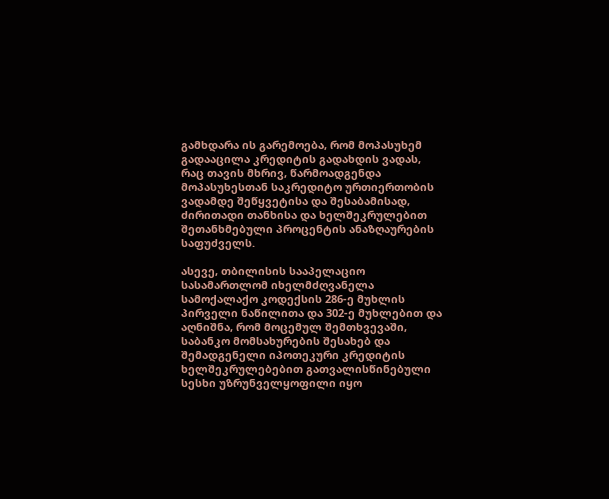გამხდარა ის გარემოება, რომ მოპასუხემ გადააცილა კრედიტის გადახდის ვადას, რაც თავის მხრივ, წარმოადგენდა მოპასუხესთან საკრედიტო ურთიერთობის ვადამდე შეწყვეტისა და შესაბამისად, ძირითადი თანხისა და ხელშეკრულებით შეთანხმებული პროცენტის ანაზღაურების საფუძველს.

ასევე, თბილისის სააპელაციო სასამართლომ იხელმძღვანელა სამოქალაქო კოდექსის 286-ე მუხლის პირველი ნაწილითა და 302-ე მუხლებით და აღნიშნა, რომ მოცემულ შემთხვევაში, საბანკო მომსახურების შესახებ და შემადგენელი იპოთეკური კრედიტის ხელშეკრულებებით გათვალისწინებული სესხი უზრუნველყოფილი იყო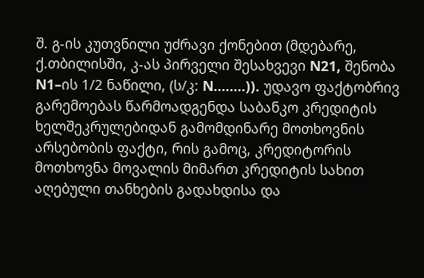შ. გ-ის კუთვნილი უძრავი ქონებით (მდებარე, ქ.თბილისში, კ-ას პირველი შესახვევი N21, შენობა N1–ის 1/2 ნაწილი, (ს/კ: N........)). უდავო ფაქტობრივ გარემოებას წარმოადგენდა საბანკო კრედიტის ხელშეკრულებიდან გამომდინარე მოთხოვნის არსებობის ფაქტი, რის გამოც, კრედიტორის მოთხოვნა მოვალის მიმართ კრედიტის სახით აღებული თანხების გადახდისა და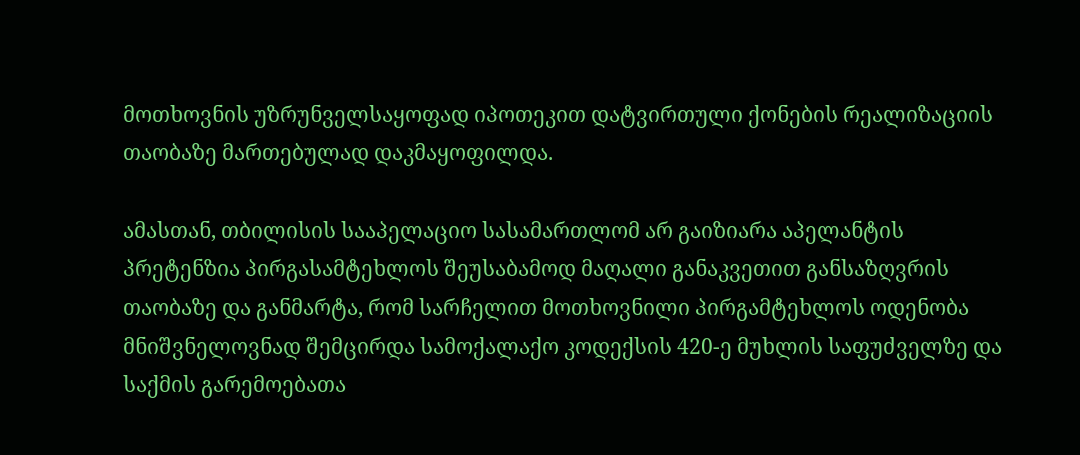მოთხოვნის უზრუნველსაყოფად იპოთეკით დატვირთული ქონების რეალიზაციის თაობაზე მართებულად დაკმაყოფილდა.

ამასთან, თბილისის სააპელაციო სასამართლომ არ გაიზიარა აპელანტის პრეტენზია პირგასამტეხლოს შეუსაბამოდ მაღალი განაკვეთით განსაზღვრის თაობაზე და განმარტა, რომ სარჩელით მოთხოვნილი პირგამტეხლოს ოდენობა მნიშვნელოვნად შემცირდა სამოქალაქო კოდექსის 420-ე მუხლის საფუძველზე და საქმის გარემოებათა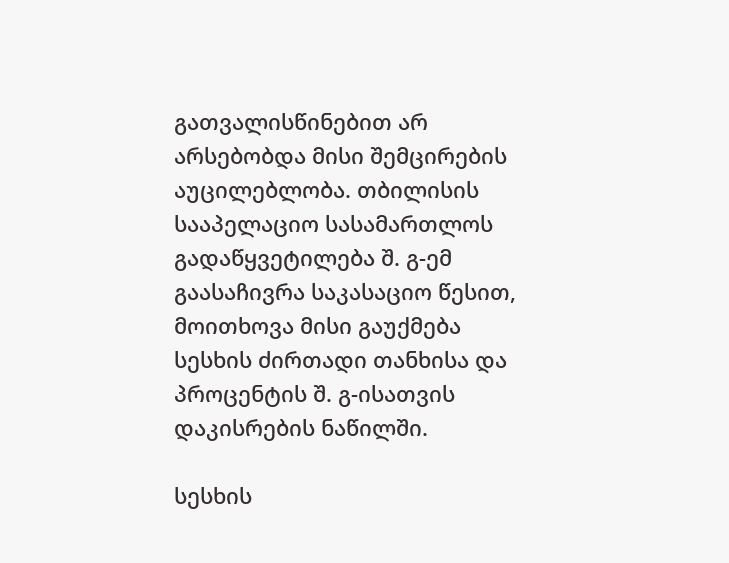გათვალისწინებით არ არსებობდა მისი შემცირების აუცილებლობა. თბილისის სააპელაციო სასამართლოს გადაწყვეტილება შ. გ-ემ გაასაჩივრა საკასაციო წესით, მოითხოვა მისი გაუქმება სესხის ძირთადი თანხისა და პროცენტის შ. გ-ისათვის დაკისრების ნაწილში.

სესხის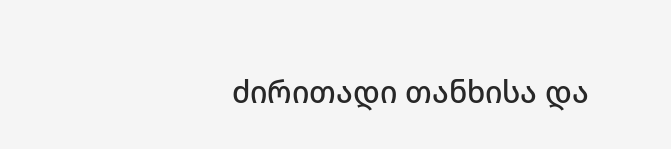ძირითადი თანხისა და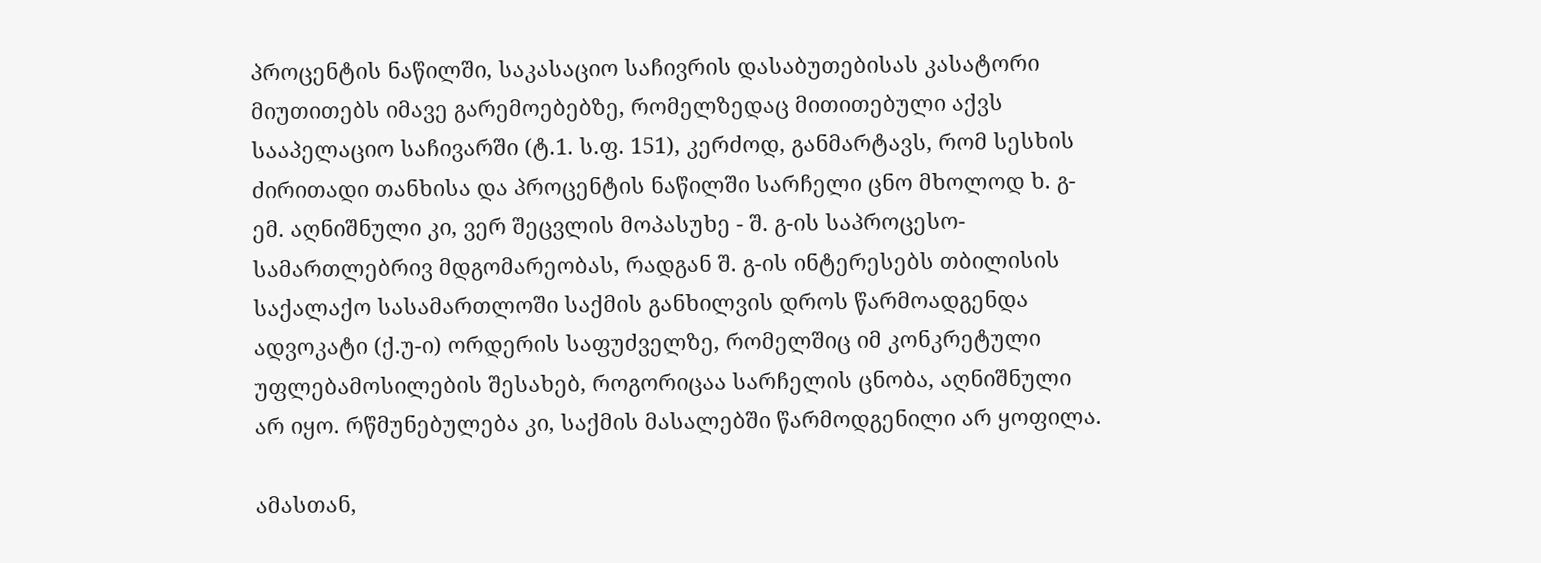პროცენტის ნაწილში, საკასაციო საჩივრის დასაბუთებისას კასატორი მიუთითებს იმავე გარემოებებზე, რომელზედაც მითითებული აქვს სააპელაციო საჩივარში (ტ.1. ს.ფ. 151), კერძოდ, განმარტავს, რომ სესხის ძირითადი თანხისა და პროცენტის ნაწილში სარჩელი ცნო მხოლოდ ხ. გ-ემ. აღნიშნული კი, ვერ შეცვლის მოპასუხე - შ. გ-ის საპროცესო-სამართლებრივ მდგომარეობას, რადგან შ. გ-ის ინტერესებს თბილისის საქალაქო სასამართლოში საქმის განხილვის დროს წარმოადგენდა ადვოკატი (ქ.უ-ი) ორდერის საფუძველზე, რომელშიც იმ კონკრეტული უფლებამოსილების შესახებ, როგორიცაა სარჩელის ცნობა, აღნიშნული არ იყო. რწმუნებულება კი, საქმის მასალებში წარმოდგენილი არ ყოფილა.

ამასთან,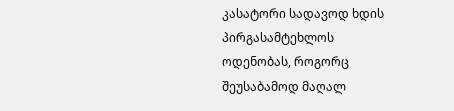კასატორი სადავოდ ხდის პირგასამტეხლოს ოდენობას, როგორც შეუსაბამოდ მაღალ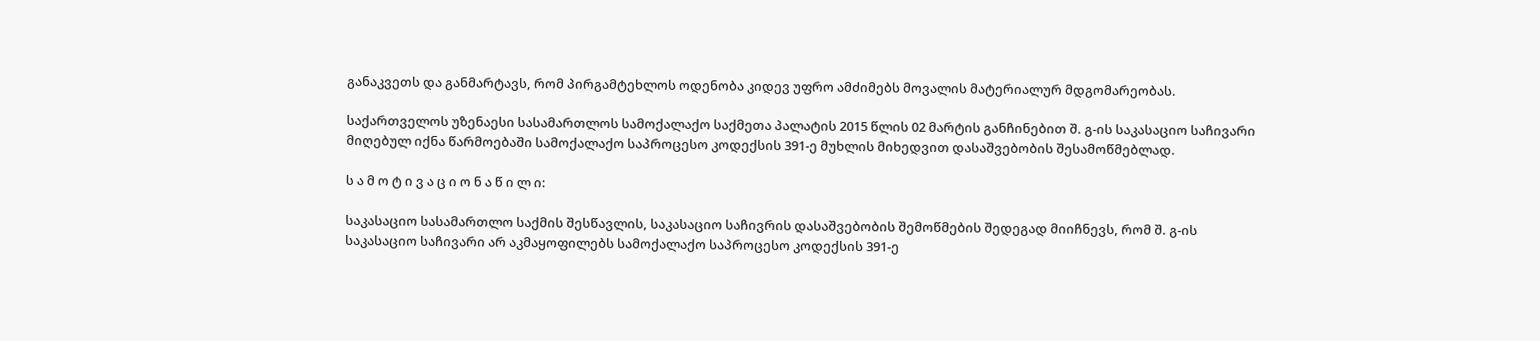განაკვეთს და განმარტავს, რომ პირგამტეხლოს ოდენობა კიდევ უფრო ამძიმებს მოვალის მატერიალურ მდგომარეობას.

საქართველოს უზენაესი სასამართლოს სამოქალაქო საქმეთა პალატის 2015 წლის 02 მარტის განჩინებით შ. გ-ის საკასაციო საჩივარი მიღებულ იქნა წარმოებაში სამოქალაქო საპროცესო კოდექსის 391-ე მუხლის მიხედვით დასაშვებობის შესამოწმებლად.

ს ა მ ო ტ ი ვ ა ც ი ო ნ ა წ ი ლ ი:

საკასაციო სასამართლო საქმის შესწავლის, საკასაციო საჩივრის დასაშვებობის შემოწმების შედეგად მიიჩნევს, რომ შ. გ-ის საკასაციო საჩივარი არ აკმაყოფილებს სამოქალაქო საპროცესო კოდექსის 391-ე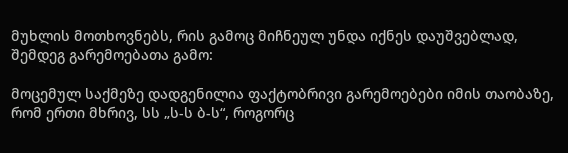მუხლის მოთხოვნებს, რის გამოც მიჩნეულ უნდა იქნეს დაუშვებლად, შემდეგ გარემოებათა გამო:

მოცემულ საქმეზე დადგენილია ფაქტობრივი გარემოებები იმის თაობაზე, რომ ერთი მხრივ, სს „ს-ს ბ-ს“, როგორც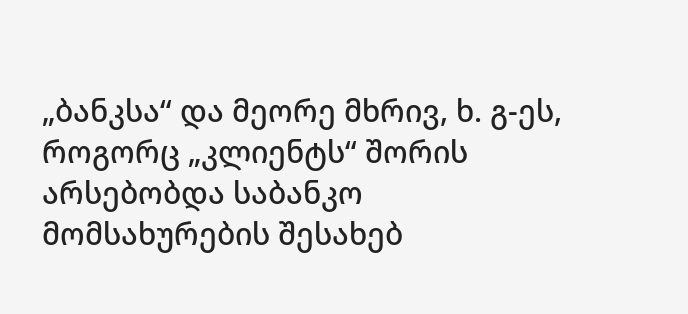„ბანკსა“ და მეორე მხრივ, ხ. გ-ეს, როგორც „კლიენტს“ შორის არსებობდა საბანკო მომსახურების შესახებ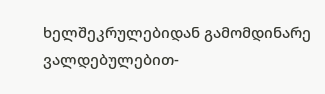ხელშეკრულებიდან გამომდინარე ვალდებულებით-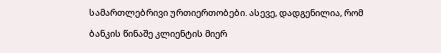სამართლებრივი ურთიერთობები. ასევე, დადგენილია, რომ ბანკის წინაშე კლიენტის მიერ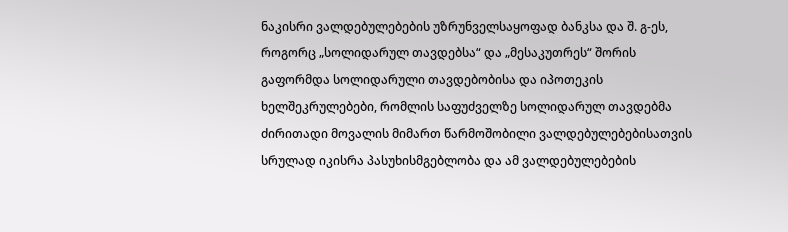ნაკისრი ვალდებულებების უზრუნველსაყოფად ბანკსა და შ. გ-ეს, როგორც „სოლიდარულ თავდებსა“ და „მესაკუთრეს“ შორის გაფორმდა სოლიდარული თავდებობისა და იპოთეკის ხელშეკრულებები, რომლის საფუძველზე სოლიდარულ თავდებმა ძირითადი მოვალის მიმართ წარმოშობილი ვალდებულებებისათვის სრულად იკისრა პასუხისმგებლობა და ამ ვალდებულებების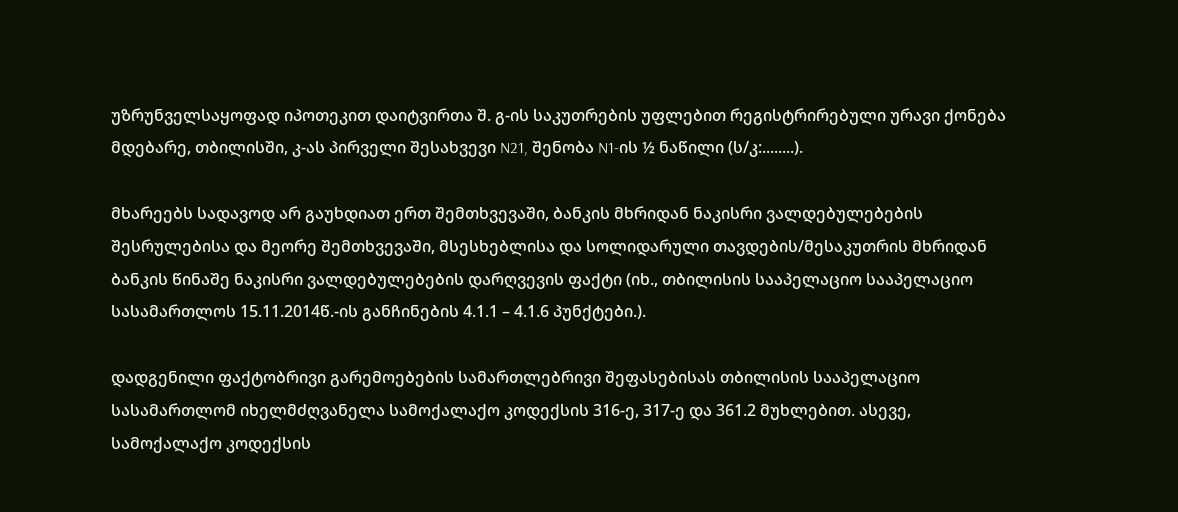უზრუნველსაყოფად იპოთეკით დაიტვირთა შ. გ-ის საკუთრების უფლებით რეგისტრირებული ურავი ქონება მდებარე, თბილისში, კ-ას პირველი შესახვევი N21, შენობა N1-ის ½ ნაწილი (ს/კ:........).

მხარეებს სადავოდ არ გაუხდიათ ერთ შემთხვევაში, ბანკის მხრიდან ნაკისრი ვალდებულებების შესრულებისა და მეორე შემთხვევაში, მსესხებლისა და სოლიდარული თავდების/მესაკუთრის მხრიდან ბანკის წინაშე ნაკისრი ვალდებულებების დარღვევის ფაქტი (იხ., თბილისის სააპელაციო სააპელაციო სასამართლოს 15.11.2014წ.-ის განჩინების 4.1.1 – 4.1.6 პუნქტები.).

დადგენილი ფაქტობრივი გარემოებების სამართლებრივი შეფასებისას თბილისის სააპელაციო სასამართლომ იხელმძღვანელა სამოქალაქო კოდექსის 316-ე, 317-ე და 361.2 მუხლებით. ასევე, სამოქალაქო კოდექსის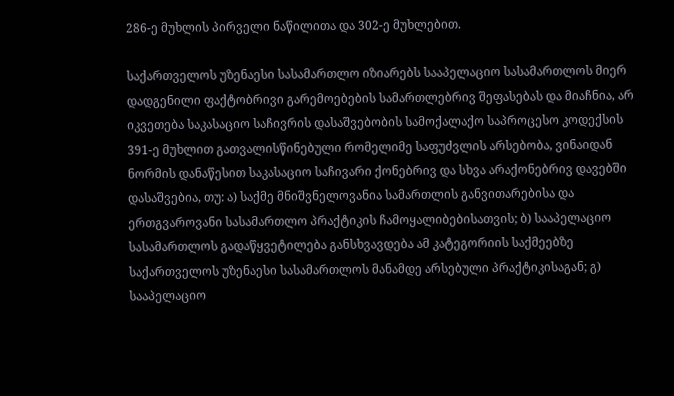286-ე მუხლის პირველი ნაწილითა და 302-ე მუხლებით.

საქართველოს უზენაესი სასამართლო იზიარებს სააპელაციო სასამართლოს მიერ დადგენილი ფაქტობრივი გარემოებების სამართლებრივ შეფასებას და მიაჩნია, არ იკვეთება საკასაციო საჩივრის დასაშვებობის სამოქალაქო საპროცესო კოდექსის 391-ე მუხლით გათვალისწინებული რომელიმე საფუძვლის არსებობა, ვინაიდან ნორმის დანაწესით საკასაციო საჩივარი ქონებრივ და სხვა არაქონებრივ დავებში დასაშვებია, თუ: ა) საქმე მნიშვნელოვანია სამართლის განვითარებისა და ერთგვაროვანი სასამართლო პრაქტიკის ჩამოყალიბებისათვის; ბ) სააპელაციო სასამართლოს გადაწყვეტილება განსხვავდება ამ კატეგორიის საქმეებზე საქართველოს უზენაესი სასამართლოს მანამდე არსებული პრაქტიკისაგან; გ) სააპელაციო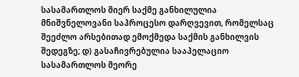სასამართლოს მიერ საქმე განხილულია მნიშვნელოვანი საპროცესო დარღვევით, რომელსაც შეეძლო არსებითად ემოქმედა საქმის განხილვის შედეგზე; დ) გასაჩივრებულია სააპელაციო სასამართლოს მეორე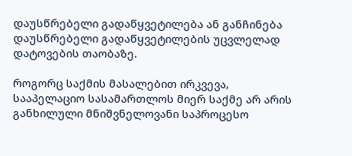დაუსწრებელი გადაწყვეტილება ან განჩინება დაუსწრებელი გადაწყვეტილების უცვლელად დატოვების თაობაზე.

როგორც საქმის მასალებით ირკვევა, სააპელაციო სასამართლოს მიერ საქმე არ არის განხილული მნიშვნელოვანი საპროცესო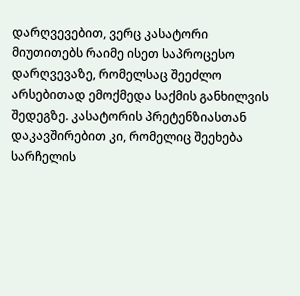დარღვევებით, ვერც კასატორი მიუთითებს რაიმე ისეთ საპროცესო დარღვევაზე, რომელსაც შეეძლო არსებითად ემოქმედა საქმის განხილვის შედეგზე. კასატორის პრეტენზიასთან დაკავშირებით კი, რომელიც შეეხება სარჩელის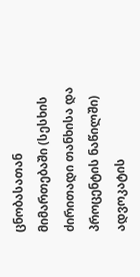ცნობასათან მიმართებაში (სესხის ძირითადი თანხისა და პროცენტის ნაწილში) ადვოკატის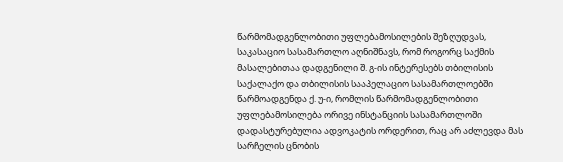წარმომადგენლობითი უფლებამოსილების შეზღუდვას, საკასაციო სასამართლო აღნიშნავს, რომ როგორც საქმის მასალებითაა დადგენილი შ. გ-ის ინტერესებს თბილისის საქალაქო და თბილისის სააპელაციო სასამართლოებში წარმოადგენდა ქ. უ-ი, რომლის წარმომადგენლობითი უფლებამოსილება ორივე ინსტანციის სასამართლოში დადასტურებულია ადვოკატის ორდერით, რაც არ აძლევდა მას სარჩელის ცნობის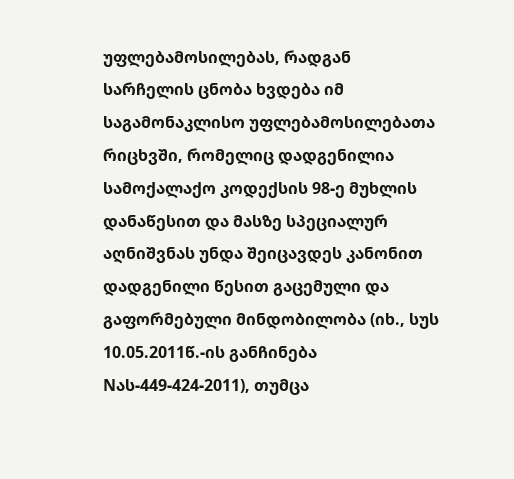უფლებამოსილებას, რადგან სარჩელის ცნობა ხვდება იმ საგამონაკლისო უფლებამოსილებათა რიცხვში, რომელიც დადგენილია სამოქალაქო კოდექსის 98-ე მუხლის დანაწესით და მასზე სპეციალურ აღნიშვნას უნდა შეიცავდეს კანონით დადგენილი წესით გაცემული და გაფორმებული მინდობილობა (იხ., სუს 10.05.2011წ.-ის განჩინება Nას-449-424-2011), თუმცა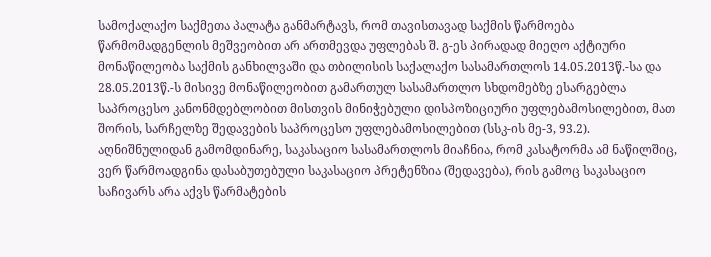სამოქალაქო საქმეთა პალატა განმარტავს, რომ თავისთავად საქმის წარმოება წარმომადგენლის მეშვეობით არ ართმევდა უფლებას შ. გ-ეს პირადად მიეღო აქტიური მონაწილეობა საქმის განხილვაში და თბილისის საქალაქო სასამართლოს 14.05.2013წ.-სა და 28.05.2013წ.-ს მისივე მონაწილეობით გამართულ სასამართლო სხდომებზე ესარგებლა საპროცესო კანონმდებლობით მისთვის მინიჭებული დისპოზიციური უფლებამოსილებით, მათ შორის, სარჩელზე შედავების საპროცესო უფლებამოსილებით (სსკ-ის მე-3, 93.2). აღნიშნულიდან გამომდინარე, საკასაციო სასამართლოს მიაჩნია, რომ კასატორმა ამ ნაწილშიც, ვერ წარმოადგინა დასაბუთებული საკასაციო პრეტენზია (შედავება), რის გამოც საკასაციო საჩივარს არა აქვს წარმატების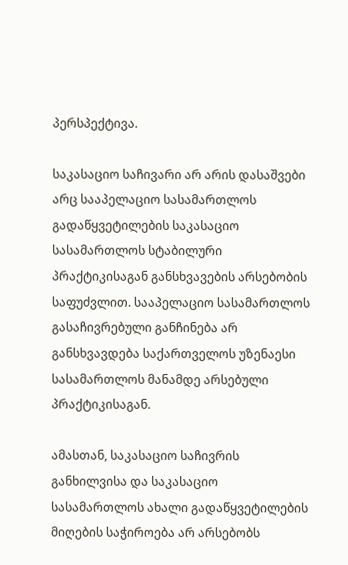პერსპექტივა.

საკასაციო საჩივარი არ არის დასაშვები არც სააპელაციო სასამართლოს გადაწყვეტილების საკასაციო სასამართლოს სტაბილური პრაქტიკისაგან განსხვავების არსებობის საფუძვლით. სააპელაციო სასამართლოს გასაჩივრებული განჩინება არ განსხვავდება საქართველოს უზენაესი სასამართლოს მანამდე არსებული პრაქტიკისაგან.

ამასთან, საკასაციო საჩივრის განხილვისა და საკასაციო სასამართლოს ახალი გადაწყვეტილების მიღების საჭიროება არ არსებობს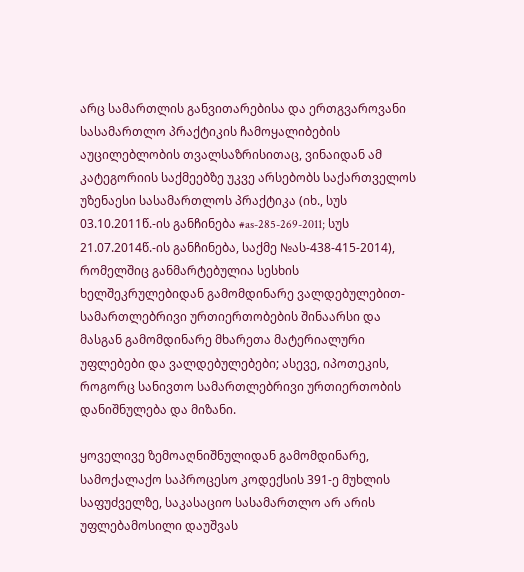არც სამართლის განვითარებისა და ერთგვაროვანი სასამართლო პრაქტიკის ჩამოყალიბების აუცილებლობის თვალსაზრისითაც, ვინაიდან ამ კატეგორიის საქმეებზე უკვე არსებობს საქართველოს უზენაესი სასამართლოს პრაქტიკა (იხ., სუს 03.10.2011წ.-ის განჩინება #as-285-269-2011; სუს 21.07.2014წ.-ის განჩინება, საქმე №ას-438-415-2014), რომელშიც განმარტებულია სესხის ხელშეკრულებიდან გამომდინარე ვალდებულებით-სამართლებრივი ურთიერთობების შინაარსი და მასგან გამომდინარე მხარეთა მატერიალური უფლებები და ვალდებულებები; ასევე, იპოთეკის, როგორც სანივთო სამართლებრივი ურთიერთობის დანიშნულება და მიზანი.

ყოველივე ზემოაღნიშნულიდან გამომდინარე, სამოქალაქო საპროცესო კოდექსის 391-ე მუხლის საფუძველზე, საკასაციო სასამართლო არ არის უფლებამოსილი დაუშვას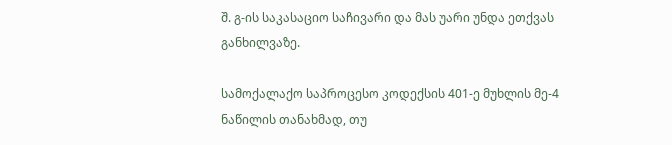შ. გ-ის საკასაციო საჩივარი და მას უარი უნდა ეთქვას განხილვაზე.

სამოქალაქო საპროცესო კოდექსის 401-ე მუხლის მე-4 ნაწილის თანახმად, თუ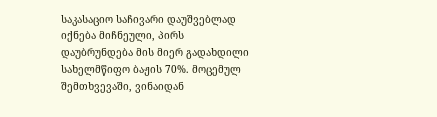საკასაციო საჩივარი დაუშვებლად იქნება მიჩნეული, პირს დაუბრუნდება მის მიერ გადახდილი სახელმწიფო ბაჟის 70%. მოცემულ შემთხვევაში, ვინაიდან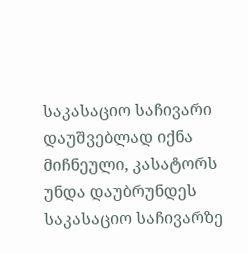საკასაციო საჩივარი დაუშვებლად იქნა მიჩნეული, კასატორს უნდა დაუბრუნდეს საკასაციო საჩივარზე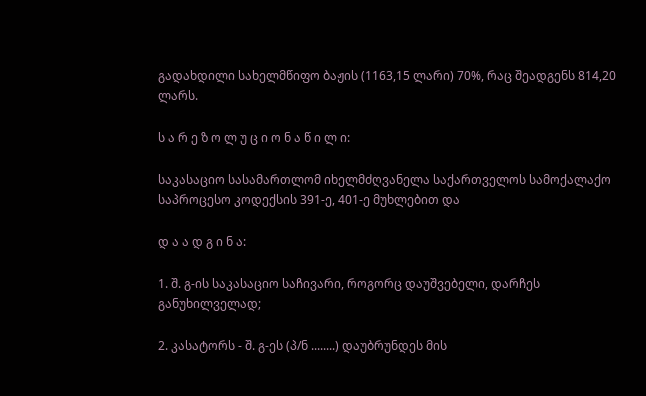გადახდილი სახელმწიფო ბაჟის (1163,15 ლარი) 70%, რაც შეადგენს 814,20 ლარს.

ს ა რ ე ზ ო ლ უ ც ი ო ნ ა წ ი ლ ი:

საკასაციო სასამართლომ იხელმძღვანელა საქართველოს სამოქალაქო საპროცესო კოდექსის 391-ე, 401-ე მუხლებით და

დ ა ა დ გ ი ნ ა:

1. შ. გ-ის საკასაციო საჩივარი, როგორც დაუშვებელი, დარჩეს განუხილველად;

2. კასატორს - შ. გ-ეს (პ/ნ ........) დაუბრუნდეს მის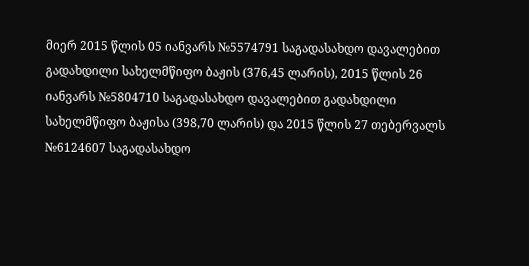მიერ 2015 წლის 05 იანვარს №5574791 საგადასახდო დავალებით გადახდილი სახელმწიფო ბაჟის (376,45 ლარის), 2015 წლის 26 იანვარს №5804710 საგადასახდო დავალებით გადახდილი სახელმწიფო ბაჟისა (398,70 ლარის) და 2015 წლის 27 თებერვალს №6124607 საგადასახდო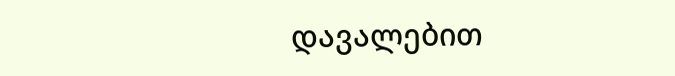დავალებით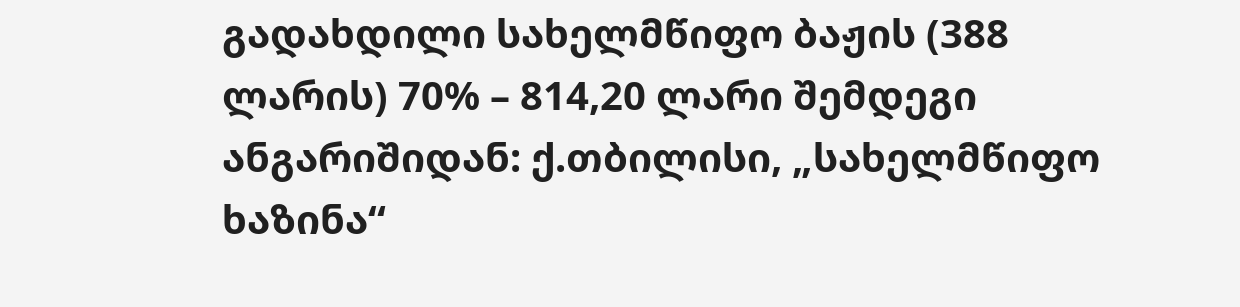გადახდილი სახელმწიფო ბაჟის (388 ლარის) 70% – 814,20 ლარი შემდეგი ანგარიშიდან: ქ.თბილისი, „სახელმწიფო ხაზინა“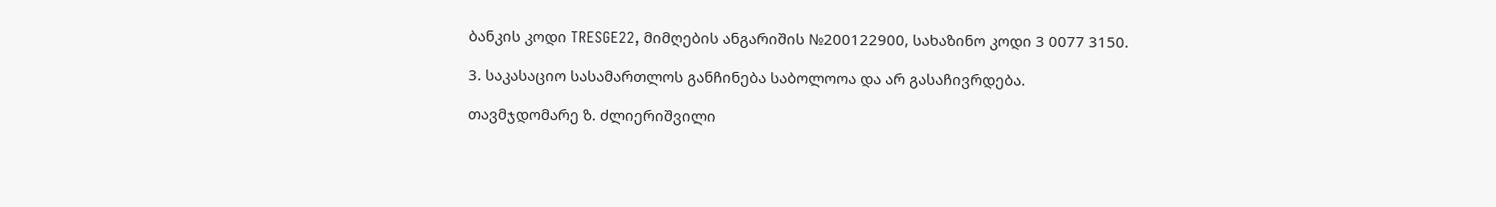ბანკის კოდი TRESGE22, მიმღების ანგარიშის №200122900, სახაზინო კოდი 3 0077 3150.

3. საკასაციო სასამართლოს განჩინება საბოლოოა და არ გასაჩივრდება.

თავმჯდომარე ზ. ძლიერიშვილი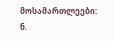მოსამართლეები: ნ.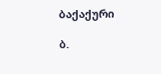ბაქაქური

ბ.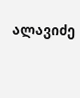ალავიძე